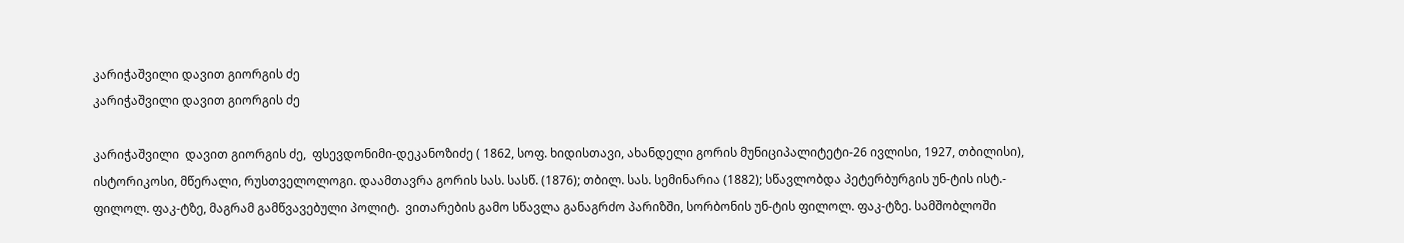კარიჭაშვილი დავით გიორგის ძე
კარიჭაშვილი დავით გიორგის ძე

კარიჭაშვილი  დავით გიორგის ძე,  ფსევდონიმი-დეკანოზიძე ( 1862, სოფ. ხიდისთავი, ახანდელი გორის მუნიციპალიტეტი-26 ივლისი, 1927, თბილისი), ისტორიკოსი, მწერალი, რუსთველოლოგი. დაამთავრა გორის სას. სასწ. (1876); თბილ. სას. სემინარია (1882); სწავლობდა პეტერბურგის უნ-ტის ისტ.- ფილოლ. ფაკ-ტზე, მაგრამ გამწვავებული პოლიტ.  ვითარების გამო სწავლა განაგრძო პარიზში, სორბონის უნ-ტის ფილოლ. ფაკ-ტზე. სამშობლოში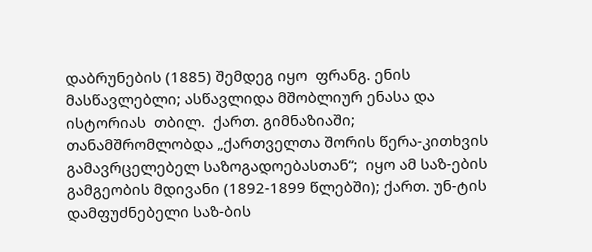დაბრუნების (1885) შემდეგ იყო  ფრანგ. ენის მასწავლებლი; ასწავლიდა მშობლიურ ენასა და ისტორიას  თბილ.  ქართ. გიმნაზიაში; თანამშრომლობდა „ქართველთა შორის წერა-კითხვის გამავრცელებელ საზოგადოებასთან“;  იყო ამ საზ-ების გამგეობის მდივანი (1892-1899 წლებში); ქართ. უნ-ტის  დამფუძნებელი საზ-ბის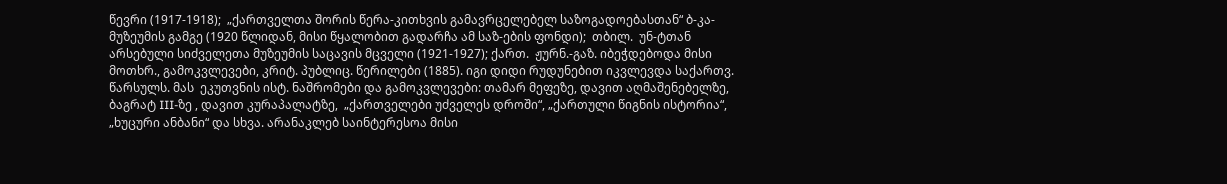წევრი (1917-1918);  „ქართველთა შორის წერა-კითხვის გამავრცელებელ საზოგადოებასთან“ ბ-კა-მუზეუმის გამგე (1920 წლიდან, მისი წყალობით გადარჩა ამ საზ-ების ფონდი);  თბილ.  უნ-ტთან არსებული სიძველეთა მუზეუმის საცავის მცველი (1921-1927); ქართ.  ჟურნ.-გაზ. იბეჭდებოდა მისი მოთხრ., გამოკვლევები, კრიტ. პუბლიც. წერილები (1885). იგი დიდი რუდუნებით იკვლევდა საქართვ. წარსულს. მას  ეკუთვნის ისტ. ნაშრომები და გამოკვლევები: თამარ მეფეზე, დავით აღმაშენებელზე, ბაგრატ III-ზე , დავით კურაპალატზე,  „ქართველები უძველეს დროში“, „ქართული წიგნის ისტორია“, „ხუცური ანბანი“ და სხვა. არანაკლებ საინტერესოა მისი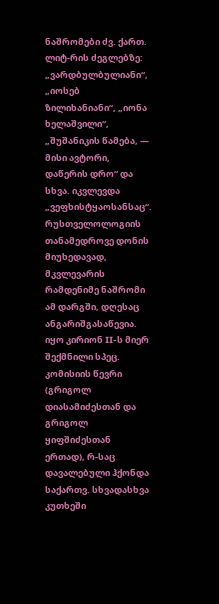ნაშრომები ძვ. ქართ. ლიტ-რის ძეგლებზე: „ვარდბულბულიანი“, „იოსებ ზილიხანიანი“, „იონა ხელაშვილი“, „შუშანიკის წამება, — მისი ავტორი, დაწერის დრო“ და სხვა. იკვლევდა „ვეფხისტყაოსანსაც“. რუსთველოლოგიის თანამედროვე დონის მიუხედავად, მკვლევარის რამდენიმე ნაშრომი ამ დარგში, დღესაც ანგარიშგასაწევია. იყო კირიონ II-ს მიერ შექმნილი სპეც. კომისიის წევრი (გრიგოლ დიასამიძესთან და გრიგოლ ყიფშიძესთან ერთად), რ-საც დავალებული ჰქონდა საქართვ. სხვადასხვა კუთხეში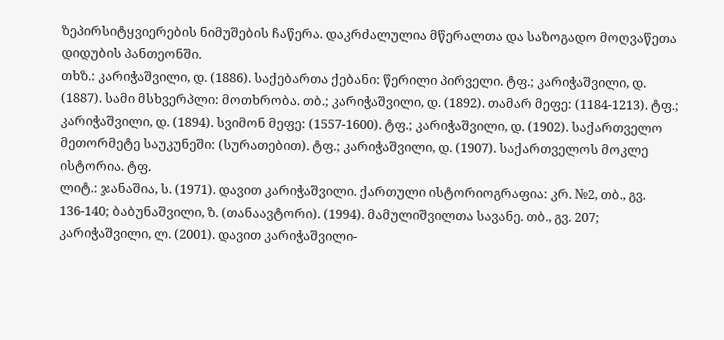ზეპირსიტყვიერების ნიმუშების ჩაწერა. დაკრძალულია მწერალთა და საზოგადო მოღვაწეთა დიდუბის პანთეონში.
თხზ.: კარიჭაშვილი, დ. (1886). საქებართა ქებანი: წერილი პირველი. ტფ.; კარიჭაშვილი, დ. (1887). სამი მსხვერპლი: მოთხრობა. თბ.; კარიჭაშვილი, დ. (1892). თამარ მეფე: (1184-1213). ტფ.; კარიჭაშვილი, დ. (1894). სვიმონ მეფე: (1557-1600). ტფ.; კარიჭაშვილი, დ. (1902). საქართველო მეთორმეტე საუკუნეში: (სურათებით). ტფ.; კარიჭაშვილი, დ. (1907). საქართველოს მოკლე ისტორია. ტფ.
ლიტ.: ჯანაშია, ს. (1971). დავით კარიჭაშვილი. ქართული ისტორიოგრაფია: კრ. №2, თბ., გვ. 136-140; ბაბუნაშვილი, ზ. (თანაავტორი). (1994). მამულიშვილთა სავანე. თბ., გვ. 207; კარიჭაშვილი, ლ. (2001). დავით კარიჭაშვილი-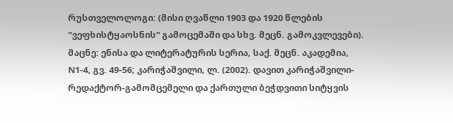რუსთველოლოგი: (მისი ღვაწლი 1903 და 1920 წლების "ვეფხისტყაოსნის" გამოცემაში და სხვ. მეცნ. გამოკვლევები). მაცნე: ენისა და ლიტერატურის სერია, საქ. მეცნ. აკადემია, N1-4, გვ. 49-56; კარიჭაშვილი, ლ. (2002). დავით კარიჭაშვილი-რედაქტორ-გამომცემელი და ქართული ბეჭდვითი სიტყვის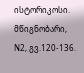ისტორიკოსი. მწიგნობარი, N2, გვ.120-136.